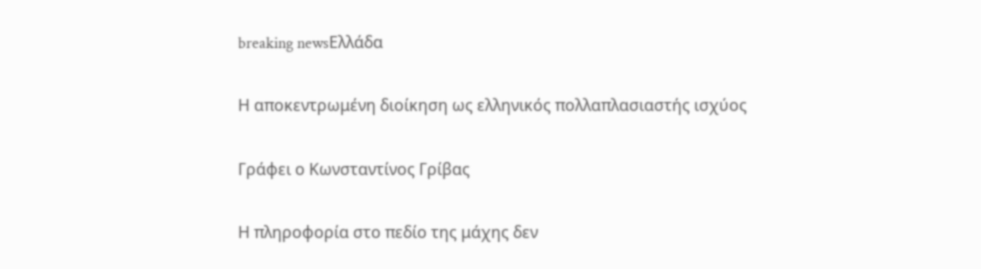breaking newsΕλλάδα

Η αποκεντρωμένη διοίκηση ως ελληνικός πολλαπλασιαστής ισχύος

Γράφει ο Κωνσταντίνος Γρίβας

Η πληροφορία στο πεδίο της μάχης δεν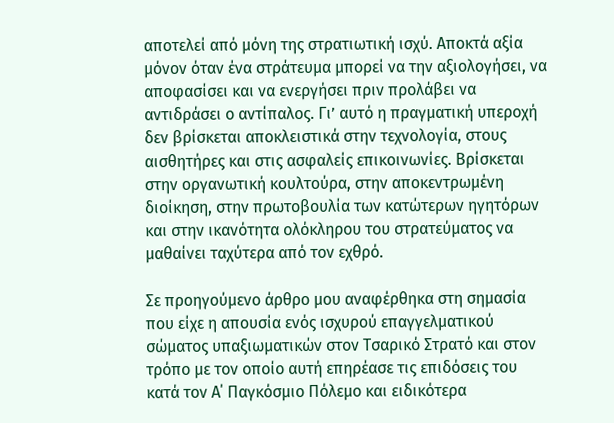αποτελεί από μόνη της στρατιωτική ισχύ. Αποκτά αξία μόνον όταν ένα στράτευμα μπορεί να την αξιολογήσει, να αποφασίσει και να ενεργήσει πριν προλάβει να αντιδράσει ο αντίπαλος. Γι’ αυτό η πραγματική υπεροχή δεν βρίσκεται αποκλειστικά στην τεχνολογία, στους αισθητήρες και στις ασφαλείς επικοινωνίες. Βρίσκεται στην οργανωτική κουλτούρα, στην αποκεντρωμένη διοίκηση, στην πρωτοβουλία των κατώτερων ηγητόρων και στην ικανότητα ολόκληρου του στρατεύματος να μαθαίνει ταχύτερα από τον εχθρό.

Σε προηγούμενο άρθρο μου αναφέρθηκα στη σημασία που είχε η απουσία ενός ισχυρού επαγγελματικού σώματος υπαξιωματικών στον Τσαρικό Στρατό και στον τρόπο με τον οποίο αυτή επηρέασε τις επιδόσεις του κατά τον Α΄ Παγκόσμιο Πόλεμο και ειδικότερα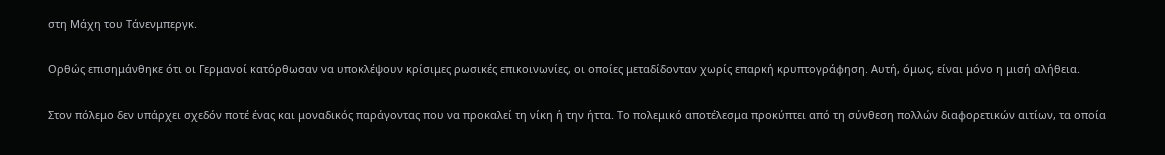στη Μάχη του Τάνενμπεργκ.

Ορθώς επισημάνθηκε ότι οι Γερμανοί κατόρθωσαν να υποκλέψουν κρίσιμες ρωσικές επικοινωνίες, οι οποίες μεταδίδονταν χωρίς επαρκή κρυπτογράφηση. Αυτή, όμως, είναι μόνο η μισή αλήθεια.

Στον πόλεμο δεν υπάρχει σχεδόν ποτέ ένας και μοναδικός παράγοντας που να προκαλεί τη νίκη ή την ήττα. Το πολεμικό αποτέλεσμα προκύπτει από τη σύνθεση πολλών διαφορετικών αιτίων, τα οποία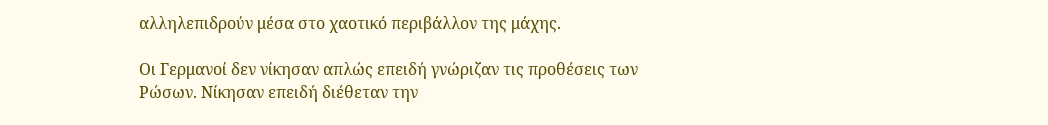αλληλεπιδρούν μέσα στο χαοτικό περιβάλλον της μάχης.

Οι Γερμανοί δεν νίκησαν απλώς επειδή γνώριζαν τις προθέσεις των Ρώσων. Νίκησαν επειδή διέθεταν την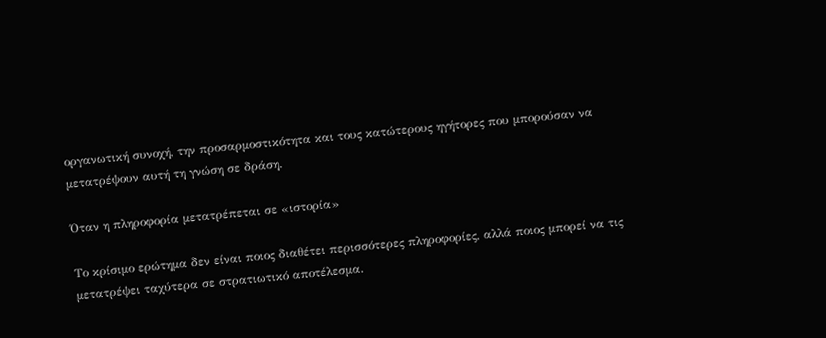οργανωτική συνοχή, την προσαρμοστικότητα και τους κατώτερους ηγήτορες που μπορούσαν να μετατρέψουν αυτή τη γνώση σε δράση.

Όταν η πληροφορία μετατρέπεται σε «ιστορία»

Το κρίσιμο ερώτημα δεν είναι ποιος διαθέτει περισσότερες πληροφορίες, αλλά ποιος μπορεί να τις μετατρέψει ταχύτερα σε στρατιωτικό αποτέλεσμα.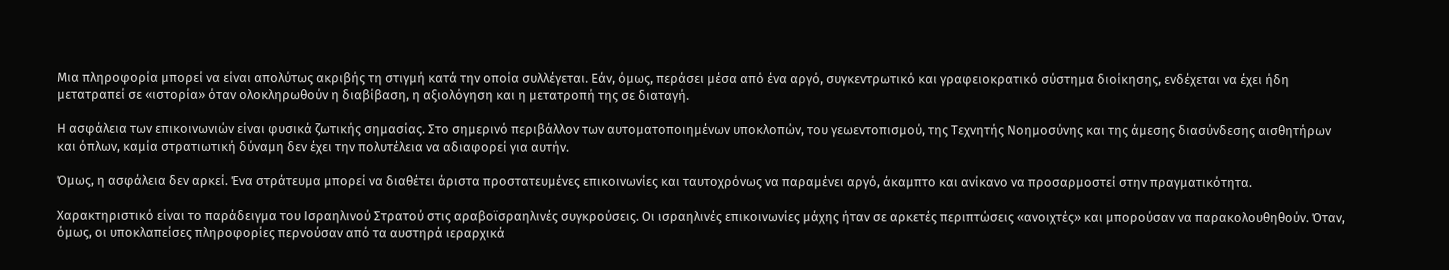Μια πληροφορία μπορεί να είναι απολύτως ακριβής τη στιγμή κατά την οποία συλλέγεται. Εάν, όμως, περάσει μέσα από ένα αργό, συγκεντρωτικό και γραφειοκρατικό σύστημα διοίκησης, ενδέχεται να έχει ήδη μετατραπεί σε «ιστορία» όταν ολοκληρωθούν η διαβίβαση, η αξιολόγηση και η μετατροπή της σε διαταγή.

Η ασφάλεια των επικοινωνιών είναι φυσικά ζωτικής σημασίας. Στο σημερινό περιβάλλον των αυτοματοποιημένων υποκλοπών, του γεωεντοπισμού, της Τεχνητής Νοημοσύνης και της άμεσης διασύνδεσης αισθητήρων και όπλων, καμία στρατιωτική δύναμη δεν έχει την πολυτέλεια να αδιαφορεί για αυτήν.

Όμως, η ασφάλεια δεν αρκεί. Ένα στράτευμα μπορεί να διαθέτει άριστα προστατευμένες επικοινωνίες και ταυτοχρόνως να παραμένει αργό, άκαμπτο και ανίκανο να προσαρμοστεί στην πραγματικότητα.

Χαρακτηριστικό είναι το παράδειγμα του Ισραηλινού Στρατού στις αραβοϊσραηλινές συγκρούσεις. Οι ισραηλινές επικοινωνίες μάχης ήταν σε αρκετές περιπτώσεις «ανοιχτές» και μπορούσαν να παρακολουθηθούν. Όταν, όμως, οι υποκλαπείσες πληροφορίες περνούσαν από τα αυστηρά ιεραρχικά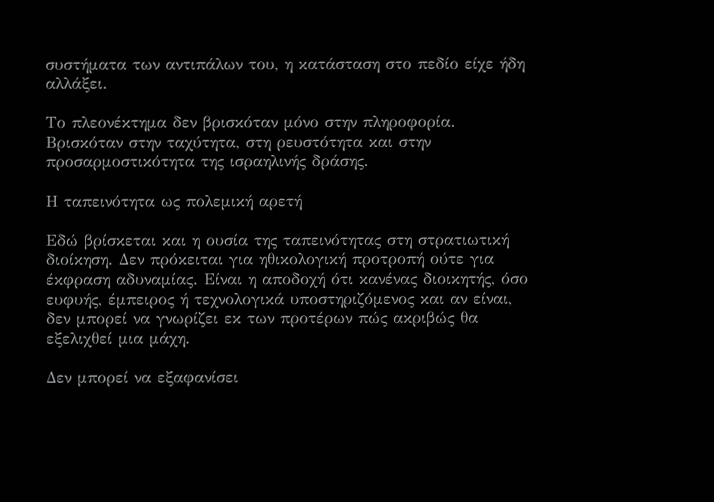συστήματα των αντιπάλων του, η κατάσταση στο πεδίο είχε ήδη αλλάξει.

Το πλεονέκτημα δεν βρισκόταν μόνο στην πληροφορία. Βρισκόταν στην ταχύτητα, στη ρευστότητα και στην προσαρμοστικότητα της ισραηλινής δράσης.

Η ταπεινότητα ως πολεμική αρετή

Εδώ βρίσκεται και η ουσία της ταπεινότητας στη στρατιωτική διοίκηση. Δεν πρόκειται για ηθικολογική προτροπή ούτε για έκφραση αδυναμίας. Είναι η αποδοχή ότι κανένας διοικητής, όσο ευφυής, έμπειρος ή τεχνολογικά υποστηριζόμενος και αν είναι, δεν μπορεί να γνωρίζει εκ των προτέρων πώς ακριβώς θα εξελιχθεί μια μάχη.

Δεν μπορεί να εξαφανίσει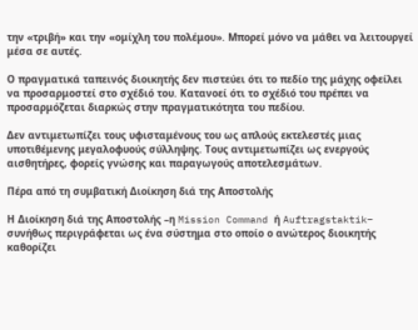την «τριβή» και την «ομίχλη του πολέμου». Μπορεί μόνο να μάθει να λειτουργεί μέσα σε αυτές.

Ο πραγματικά ταπεινός διοικητής δεν πιστεύει ότι το πεδίο της μάχης οφείλει να προσαρμοστεί στο σχέδιό του. Κατανοεί ότι το σχέδιό του πρέπει να προσαρμόζεται διαρκώς στην πραγματικότητα του πεδίου.

Δεν αντιμετωπίζει τους υφισταμένους του ως απλούς εκτελεστές μιας υποτιθέμενης μεγαλοφυούς σύλληψης. Τους αντιμετωπίζει ως ενεργούς αισθητήρες, φορείς γνώσης και παραγωγούς αποτελεσμάτων.

Πέρα από τη συμβατική Διοίκηση διά της Αποστολής

Η Διοίκηση διά της Αποστολής –η Mission Command ή Auftragstaktik– συνήθως περιγράφεται ως ένα σύστημα στο οποίο ο ανώτερος διοικητής καθορίζει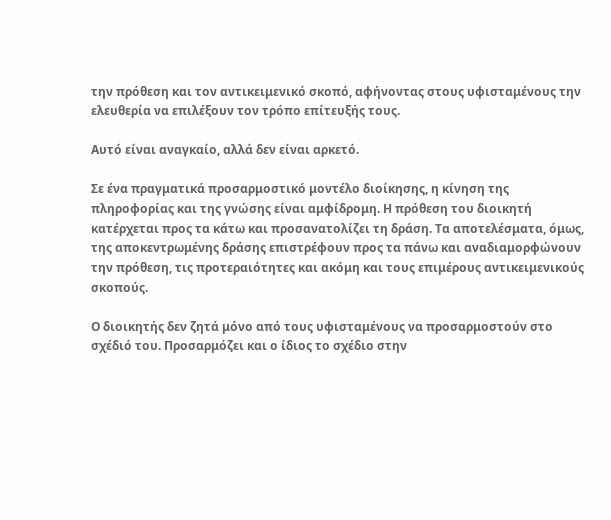την πρόθεση και τον αντικειμενικό σκοπό, αφήνοντας στους υφισταμένους την ελευθερία να επιλέξουν τον τρόπο επίτευξής τους.

Αυτό είναι αναγκαίο, αλλά δεν είναι αρκετό.

Σε ένα πραγματικά προσαρμοστικό μοντέλο διοίκησης, η κίνηση της πληροφορίας και της γνώσης είναι αμφίδρομη. Η πρόθεση του διοικητή κατέρχεται προς τα κάτω και προσανατολίζει τη δράση. Τα αποτελέσματα, όμως, της αποκεντρωμένης δράσης επιστρέφουν προς τα πάνω και αναδιαμορφώνουν την πρόθεση, τις προτεραιότητες και ακόμη και τους επιμέρους αντικειμενικούς σκοπούς.

Ο διοικητής δεν ζητά μόνο από τους υφισταμένους να προσαρμοστούν στο σχέδιό του. Προσαρμόζει και ο ίδιος το σχέδιο στην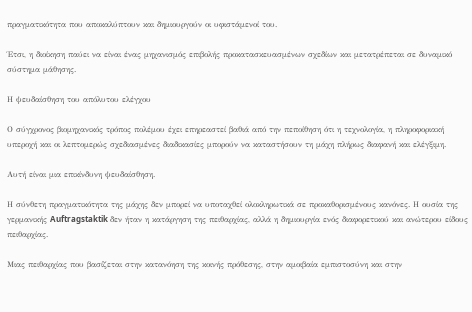πραγματικότητα που αποκαλύπτουν και δημιουργούν οι υφιστάμενοί του.

Έτσι, η διοίκηση παύει να είναι ένας μηχανισμός επιβολής προκατασκευασμένων σχεδίων και μετατρέπεται σε δυναμικό σύστημα μάθησης.

Η ψευδαίσθηση του απόλυτου ελέγχου

Ο σύγχρονος βιομηχανικός τρόπος πολέμου έχει επηρεαστεί βαθιά από την πεποίθηση ότι η τεχνολογία, η πληροφοριακή υπεροχή και οι λεπτομερώς σχεδιασμένες διαδικασίες μπορούν να καταστήσουν τη μάχη πλήρως διαφανή και ελέγξιμη.

Αυτή είναι μια επικίνδυνη ψευδαίσθηση.

Η σύνθετη πραγματικότητα της μάχης δεν μπορεί να υποταχθεί ολοκληρωτικά σε προκαθορισμένους κανόνες. Η ουσία της γερμανικής Auftragstaktik δεν ήταν η κατάργηση της πειθαρχίας, αλλά η δημιουργία ενός διαφορετικού και ανώτερου είδους πειθαρχίας.

Μιας πειθαρχίας που βασίζεται στην κατανόηση της κοινής πρόθεσης, στην αμοιβαία εμπιστοσύνη και στην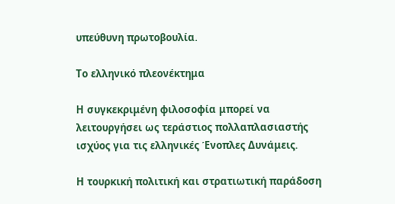υπεύθυνη πρωτοβουλία.

Το ελληνικό πλεονέκτημα

Η συγκεκριμένη φιλοσοφία μπορεί να λειτουργήσει ως τεράστιος πολλαπλασιαστής ισχύος για τις ελληνικές Ένοπλες Δυνάμεις.

Η τουρκική πολιτική και στρατιωτική παράδοση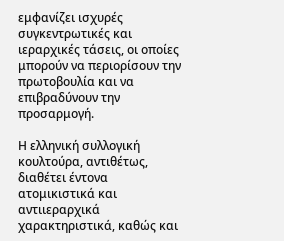εμφανίζει ισχυρές συγκεντρωτικές και ιεραρχικές τάσεις, οι οποίες μπορούν να περιορίσουν την πρωτοβουλία και να επιβραδύνουν την προσαρμογή.

Η ελληνική συλλογική κουλτούρα, αντιθέτως, διαθέτει έντονα ατομικιστικά και αντιιεραρχικά χαρακτηριστικά, καθώς και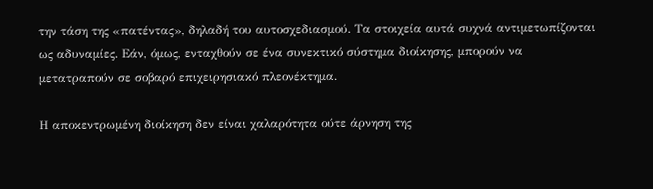την τάση της «πατέντας», δηλαδή του αυτοσχεδιασμού. Τα στοιχεία αυτά συχνά αντιμετωπίζονται ως αδυναμίες. Εάν, όμως, ενταχθούν σε ένα συνεκτικό σύστημα διοίκησης, μπορούν να μετατραπούν σε σοβαρό επιχειρησιακό πλεονέκτημα.

Η αποκεντρωμένη διοίκηση δεν είναι χαλαρότητα ούτε άρνηση της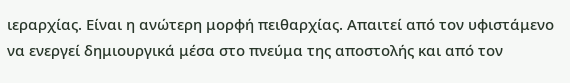ιεραρχίας. Είναι η ανώτερη μορφή πειθαρχίας. Απαιτεί από τον υφιστάμενο να ενεργεί δημιουργικά μέσα στο πνεύμα της αποστολής και από τον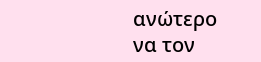ανώτερο να τον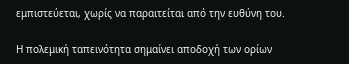εμπιστεύεται, χωρίς να παραιτείται από την ευθύνη του.

Η πολεμική ταπεινότητα σημαίνει αποδοχή των ορίων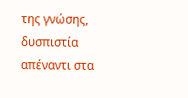της γνώσης, δυσπιστία απέναντι στα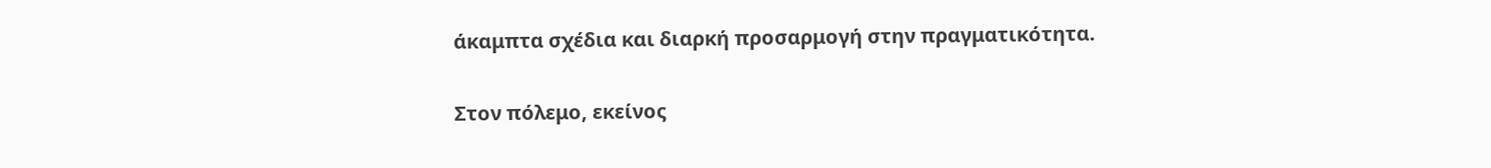άκαμπτα σχέδια και διαρκή προσαρμογή στην πραγματικότητα.

Στον πόλεμο, εκείνος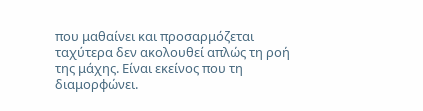που μαθαίνει και προσαρμόζεται ταχύτερα δεν ακολουθεί απλώς τη ροή της μάχης. Είναι εκείνος που τη διαμορφώνει.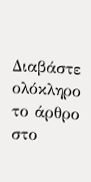Διαβάστε ολόκληρο το άρθρο στο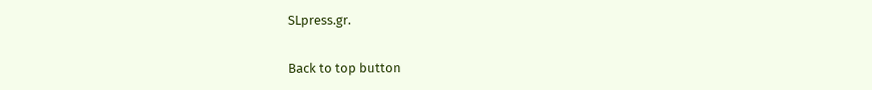SLpress.gr.

Back to top button